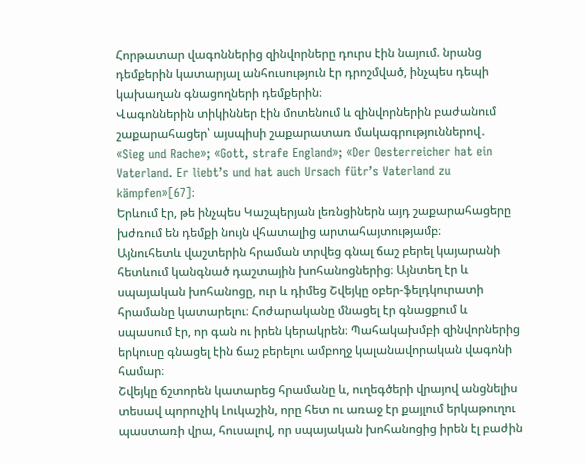Հորթատար վագոններից զինվորները դուրս էին նայում. նրանց դեմքերին կատարյալ անհուսություն էր դրոշմված, ինչպես դեպի կախաղան գնացողների դեմքերին։
Վագոններին տիկիններ էին մոտենում և զինվորներին բաժանում շաքարահացեր՝ այսպիսի շաքարատառ մակագրություններով․
«Sieg und Rache»; «Gott, strafe England»; «Der Oesterreicher hat ein Vaterland. Er liebt’s und hat auch Ursach fütr’s Vaterland zu kämpfen»[67]։
Երևում էր, թե ինչպես Կաշպերյան լեռնցիներն այդ շաքարահացերը խժռում են դեմքի նույն վհատալից արտահայտությամբ։
Այնուհետև վաշտերին հրաման տրվեց գնալ ճաշ բերել կայարանի հետևում կանգնած դաշտային խոհանոցներից։ Այնտեղ էր և սպայական խոհանոցը, ուր և դիմեց Շվեյկը օբեր-ֆելդկուրատի հրամանը կատարելու։ Հոժարականը մնացել էր գնացքում և սպասում էր, որ գան ու իրեն կերակրեն։ Պահակախմբի զինվորներից երկուսը գնացել էին ճաշ բերելու ամբողջ կալանավորական վագոնի համար։
Շվեյկը ճշտորեն կատարեց հրամանը և, ուղեգծերի վրայով անցնելիս տեսավ պորուչիկ Լուկաշին, որը հետ ու առաջ էր քայլում երկաթուղու պաստառի վրա, հուսալով, որ սպայական խոհանոցից իրեն էլ բաժին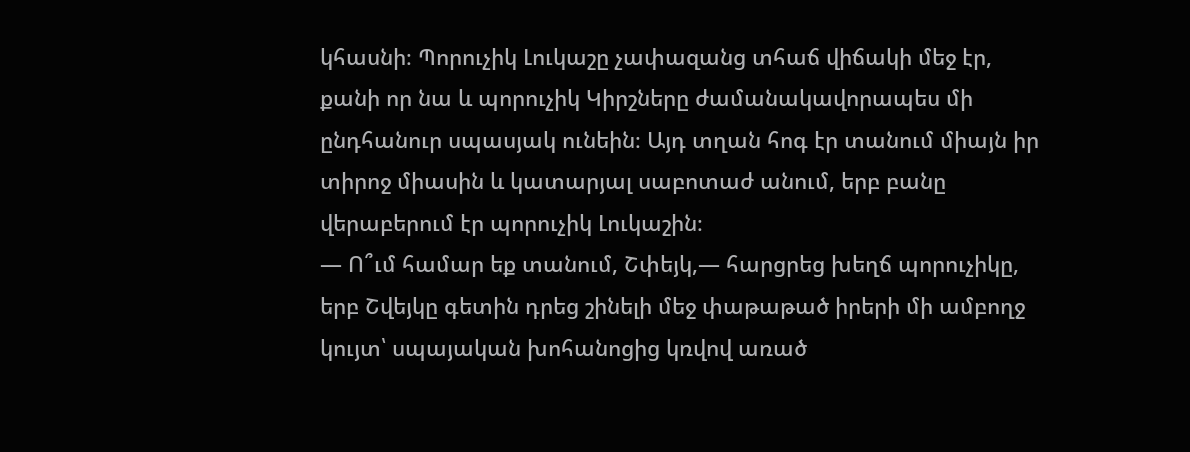կհասնի։ Պորուչիկ Լուկաշը չափազանց տհաճ վիճակի մեջ էր, քանի որ նա և պորուչիկ Կիրշները ժամանակավորապես մի ընդհանուր սպասյակ ունեին։ Այդ տղան հոգ էր տանում միայն իր տիրոջ միասին և կատարյալ սաբոտաժ անում, երբ բանը վերաբերում էր պորուչիկ Լուկաշին։
— Ո՞ւմ համար եք տանում, Շփեյկ,— հարցրեց խեղճ պորուչիկը, երբ Շվեյկը գետին դրեց շինելի մեջ փաթաթած իրերի մի ամբողջ կույտ՝ սպայական խոհանոցից կռվով առած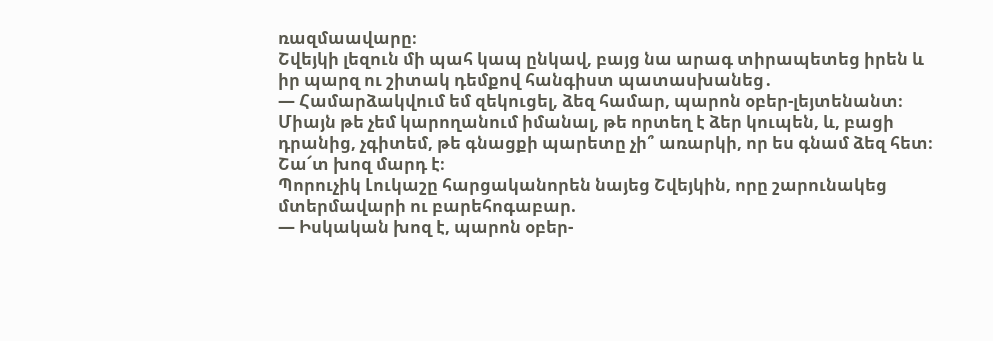ռազմաավարը։
Շվեյկի լեզուն մի պահ կապ ընկավ, բայց նա արագ տիրապետեց իրեն և իր պարզ ու շիտակ դեմքով հանգիստ պատասխանեց․
— Համարձակվում եմ զեկուցել, ձեզ համար, պարոն օբեր-լեյտենանտ։ Միայն թե չեմ կարողանում իմանալ, թե որտեղ է ձեր կուպեն, և, բացի դրանից, չգիտեմ, թե գնացքի պարետը չի՞ առարկի, որ ես գնամ ձեզ հետ։ Շա՜տ խոզ մարդ է։
Պորուչիկ Լուկաշը հարցականորեն նայեց Շվեյկին, որը շարունակեց մտերմավարի ու բարեհոգաբար.
— Իսկական խոզ է, պարոն օբեր-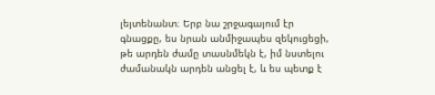լեյտենանտ։ Երբ նա շրջագայում էր գնացքը, ես նրան անմիջապես զեկուցեցի, թե արդեն ժամը տասնմեկն է, իմ նստելու ժամանակն արդեն անցել է, և ես պետք է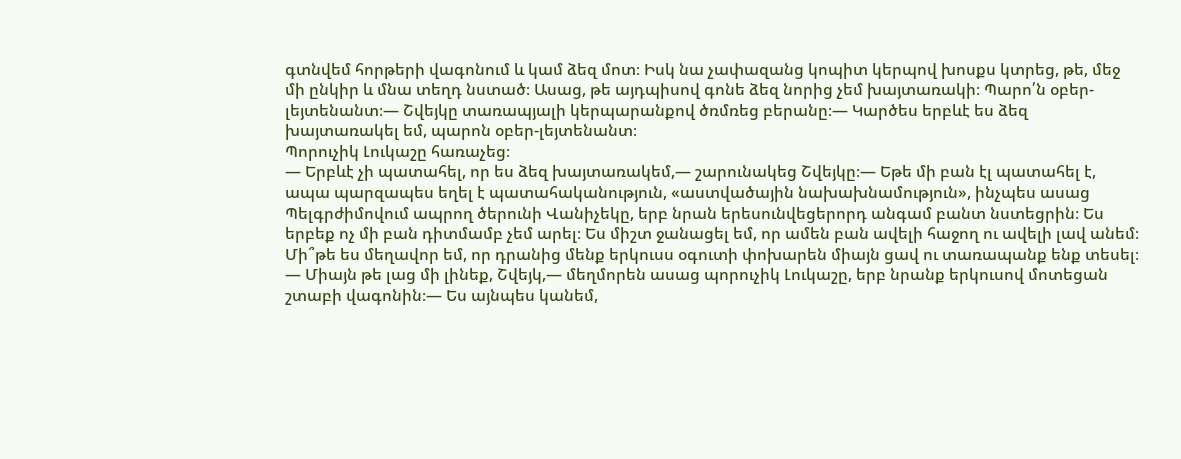գտնվեմ հորթերի վագոնում և կամ ձեզ մոտ։ Իսկ նա չափազանց կոպիտ կերպով խոսքս կտրեց, թե, մեջ մի ընկիր և մնա տեղդ նստած։ Ասաց, թե այդպիսով գոնե ձեզ նորից չեմ խայտառակի։ Պարո՛ն օբեր-լեյտենանտ։— Շվեյկը տառապյալի կերպարանքով ծռմռեց բերանը։— Կարծես երբևէ ես ձեզ խայտառակել եմ, պարոն օբեր-լեյտենանտ։
Պորուչիկ Լուկաշը հառաչեց։
— Երբևէ չի պատահել, որ ես ձեզ խայտառակեմ,— շարունակեց Շվեյկը։— Եթե մի բան էլ պատահել է, ապա պարզապես եղել է պատահականություն, «աստվածային նախախնամություն», ինչպես ասաց Պելգրժիմովում ապրող ծերունի Վանիչեկը, երբ նրան երեսունվեցերորդ անգամ բանտ նստեցրին։ Ես երբեք ոչ մի բան դիտմամբ չեմ արել։ Ես միշտ ջանացել եմ, որ ամեն բան ավելի հաջող ու ավելի լավ անեմ։ Մի՞թե ես մեղավոր եմ, որ դրանից մենք երկուսս օգուտի փոխարեն միայն ցավ ու տառապանք ենք տեսել։
― Միայն թե լաց մի լինեք, Շվեյկ,— մեղմորեն ասաց պորուչիկ Լուկաշը, երբ նրանք երկուսով մոտեցան շտաբի վագոնին։— Ես այնպես կանեմ,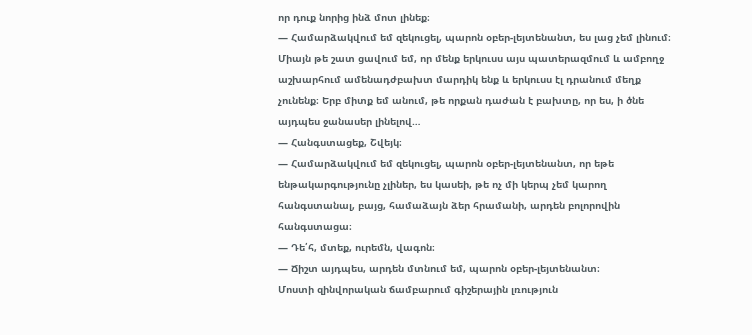որ դուք նորից ինձ մոտ լինեք։
— Համարձակվում եմ զեկուցել, պարոն օբեր-լեյտենանտ, ես լաց չեմ լինում։ Միայն թե շատ ցավում եմ, որ մենք երկուսս այս պատերազմում և ամբողջ աշխարհում ամենադժբախտ մարդիկ ենք և երկուսս էլ դրանում մեղք չունենք։ Երբ միտք եմ անում, թե որքան դաժան է բախտը, որ ես, ի ծնե այդպես ջանասեր լինելով…
— Հանգստացեք, Շվեյկ։
— Համարձակվում եմ զեկուցել, պարոն օբեր-լեյտենանտ, որ եթե ենթակարգությունը չլիներ, ես կասեի, թե ոչ մի կերպ չեմ կարող հանգստանալ, բայց, համաձայն ձեր հրամանի, արդեն բոլորովին հանգստացա։
— Դե՛հ, մտեք, ուրեմն, վագոն։
— Ճիշտ այդպես, արդեն մտնում եմ, պարոն օբեր-լեյտենանտ։
Մոստի զինվորական ճամբարում գիշերային լռություն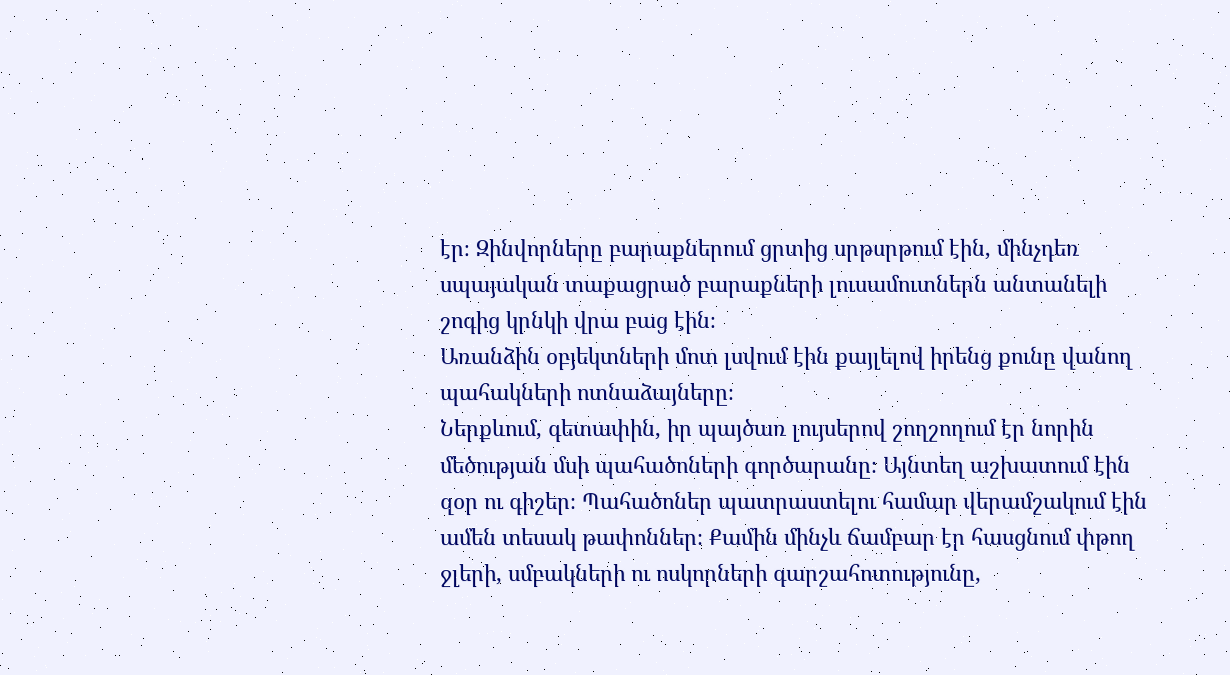էր։ Զինվորները բարաքներում ցրտից սրթսրթում էին, մինչդեռ սպայական տաքացրած բարաքների լուսամուտներն անտանելի շոգից կրնկի վրա բաց էին։
Առանձին օբյեկտների մոտ լսվում էին քայլելով իրենց քունը վանող պահակների ոտնաձայները։
Ներքևում, գետափին, իր պայծառ լույսերով շողշողում էր նորին մեծության մսի պահածոների գործարանը։ Այնտեղ աշխատում էին զօր ու գիշեր։ Պահածոներ պատրաստելու համար վերամշակում էին ամեն տեսակ թափոններ։ Քամին մինչև ճամբար էր հասցնում փթող ջլերի, սմբակների ու ոսկորների գարշահոտությունը,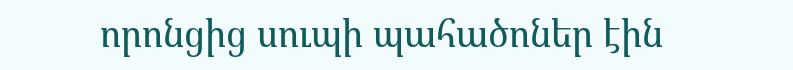որոնցից սուպի պահածոներ էին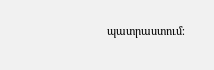պատրաստում։